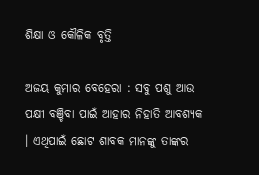ଶିକ୍ଷା ଓ କୌଳିକ ବୃତ୍ତି

ଅଜୟ କୁମାର ବେହେରା : ସବୁ ପଶୁ ଆଉ ପକ୍ଷୀ ବଞ୍ଚିବା ପାଇଁ ଆହାର ନିହାତି ଆବଶ୍ୟକ । ଏଥିପାଇଁ ଛୋଟ ଶାବକ ମାନଙ୍କୁ ତାଙ୍କର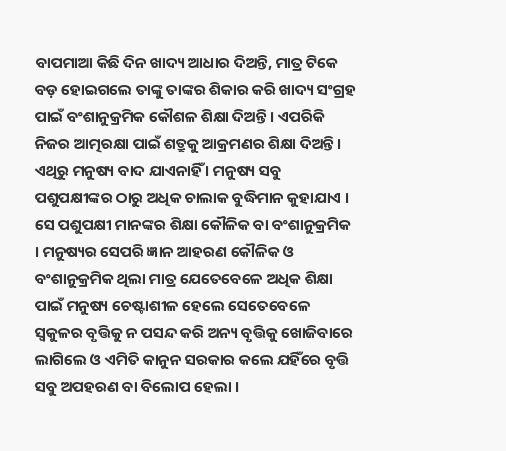ବାପମାଆ କିଛି ଦିନ ଖାଦ୍ୟ ଆଧାର ଦିଅନ୍ତି, ମାତ୍ର ଟିକେ ବଡ଼ ହୋଇଗଲେ ତାଙ୍କୁ ତାଙ୍କର ଶିକାର କରି ଖାଦ୍ୟ ସଂଗ୍ରହ ପାଇଁ ବଂଶାନୁକ୍ରମିକ କୌଶଳ ଶିକ୍ଷା ଦିଅନ୍ତି । ଏପରିକି ନିଜର ଆତ୍ମରକ୍ଷା ପାଇଁ ଶତ୍ରୁକୁ ଆକ୍ରମଣର ଶିକ୍ଷା ଦିଅନ୍ତି । ଏଥିରୁ ମନୁଷ୍ୟ ବାଦ ଯାଏନାହିଁ । ମନୁଷ୍ୟ ସବୁ ପଶୁପକ୍ଷୀଙ୍କର ଠାରୁ ଅଧିକ ଚାଲାକ ବୁଦ୍ଧିମାନ କୁହାଯାଏ । ସେ ପଶୁପକ୍ଷୀ ମାନଙ୍କର ଶିକ୍ଷା କୌଳିକ ବା ବଂଶାନୁକ୍ରମିକ । ମନୁଷ୍ୟର ସେପରି ଜ୍ଞାନ ଆହରଣ କୌଳିକ ଓ ବଂଶାନୁକ୍ରମିକ ଥିଲା ମାତ୍ର ଯେତେବେଳେ ଅଧିକ ଶିକ୍ଷା ପାଇଁ ମନୁଷ୍ୟ ଚେଷ୍ଟାଶୀଳ ହେଲେ ସେତେବେଳେ ସ୍ୱକୁଳର ବୃତ୍ତିକୁ ନ ପସନ୍ଦ କରି ଅନ୍ୟ ବୃତ୍ତିକୁ ଖୋଜିବାରେ ଲାଗିଲେ ଓ ଏମିତି କାନୁନ ସରକାର କଲେ ଯହିଁରେ ବୃତ୍ତି ସବୁ ଅପହରଣ ବା ବିଲୋପ ହେଲା ।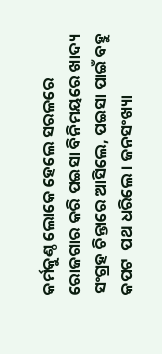କର୍ମକୁଣ୍ଠ ଲୋକେ ହେଲେ ସରଳରେ ରୋଜଗାର କରି ପଇସା ବିନିମୟରେ ଖାଦ୍ୟ ସଂଗ୍ରହ ଚିନ୍ତାରେ ଆସିଲେ, ପଇସା ପାଇଁ ବହୁ କପଟ  ପଥ ଧରିଲେ । ଜନସଂଖ୍ୟା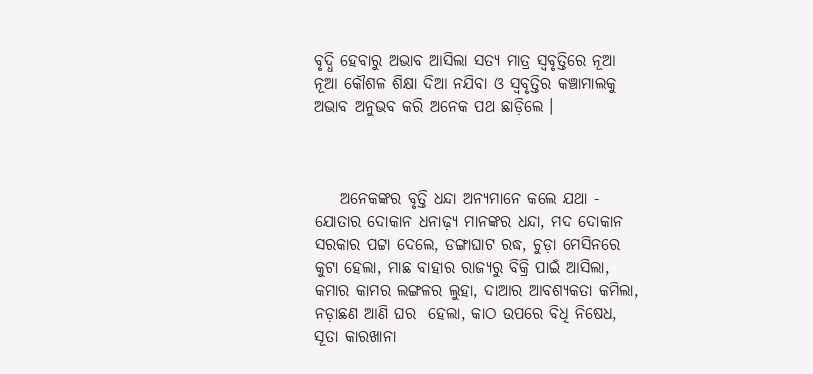ବୃଦ୍ଧି ହେବାରୁ ଅଭାବ ଆସିଲା ସତ୍ୟ ମାତ୍ର ସ୍ୱବୃତ୍ତିରେ ନୂଆ ନୂଆ କୌଶଳ ଶିକ୍ଷା ଦିଆ ନଯିବା ଓ ସ୍ୱବୃତ୍ତିର କଞ୍ଚାମାଲକୁ ଅଭାବ ଅନୁଭବ କରି ଅନେକ ପଥ ଛାଡ଼ିଲେ ।



    ଅନେକଙ୍କର ବୃତ୍ତି ଧନ୍ଦା ଅନ୍ୟମାନେ କଲେ ଯଥା - ଯୋତାର ଦୋକାନ ଧନାଢ଼୍ୟ ମାନଙ୍କର ଧନ୍ଦା, ମଦ ଦୋକାନ ସରକାର ପଟ୍ଟା ଦେଲେ, ଡଙ୍ଗାଘାଟ ରଦ୍ଧ, ଚୁଡ଼ା ମେସିନରେ କୁଟା ହେଲା, ମାଛ ବାହାର ରାଜ୍ୟରୁ ବିକ୍ରି ପାଇଁ ଆସିଲା, କମାର କାମର ଲଙ୍ଗଳର ଲୁହା, ଦାଆର ଆବଶ୍ୟକତା କମିଲା, ନଡ଼ାଛଣ ଆଣି ଘର  ହେଲା, କାଠ ଉପରେ ବିଧି ନିଷେଧ, ସୂତା କାରଖାନା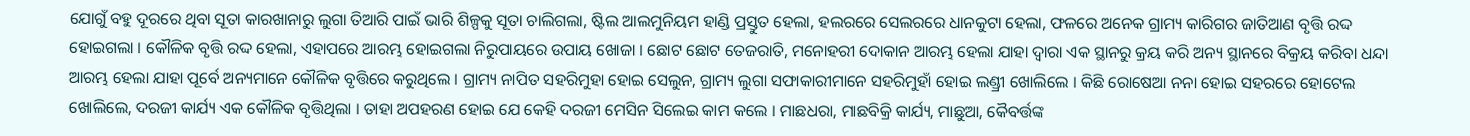ଯୋଗୁଁ ବହୁ ଦୂରରେ ଥିବା ସୂତା କାରଖାନାରୁ ଲୁଗା ତିଆରି ପାଇଁ ଭାରି ଶିଳ୍ପକୁ ସୂତା ଚାଲିଗଲା, ଷ୍ଟିଲ ଆଲମୁନିୟମ ହାଣ୍ଡି ପ୍ରସ୍ତୁତ ହେଲା, ହଲରରେ ସେଲରରେ ଧାନକୁଟା ହେଲା, ଫଳରେ ଅନେକ ଗ୍ରାମ୍ୟ କାରିଗର ଜାତିଆଣ ବୃତ୍ତି ରଦ୍ଦ ହୋଇଗଲା । କୌଳିକ ବୃତ୍ତି ରଦ୍ଦ ହେଲା, ଏହାପରେ ଆରମ୍ଭ ହୋଇଗଲା ନିରୁପାୟରେ ଉପାୟ ଖୋଜା । ଛୋଟ ଛୋଟ ତେଜରାତି, ମନୋହରୀ ଦୋକାନ ଆରମ୍ଭ ହେଲା ଯାହା ଦ୍ୱାରା ଏକ ସ୍ଥାନରୁ କ୍ରୟ କରି ଅନ୍ୟ ସ୍ଥାନରେ ବିକ୍ରୟ କରିବା ଧନ୍ଦା ଆରମ୍ଭ ହେଲା ଯାହା ପୂର୍ବେ ଅନ୍ୟମାନେ କୌଳିକ ବୃତ୍ତିରେ କରୁଥିଲେ । ଗ୍ରାମ୍ୟ ନାପିତ ସହରିମୁହା ହୋଇ ସେଲୁନ, ଗ୍ରାମ୍ୟ ଲୁଗା ସଫାକାରୀମାନେ ସହରିମୁହାଁ ହୋଇ ଲଣ୍ଡ୍ରୀ ଖୋଲିଲେ । କିଛି ରୋଷେଆ ନନା ହୋଇ ସହରରେ ହୋଟେଲ ଖୋଲିଲେ, ଦରଜୀ କାର୍ଯ୍ୟ ଏକ କୌଳିକ ବୃତ୍ତିଥିଲା । ତାହା ଅପହରଣ ହୋଇ ଯେ କେହି ଦରଜୀ ମେସିନ ସିଲେଇ କାମ କଲେ । ମାଛଧରା, ମାଛବିକ୍ରି କାର୍ଯ୍ୟ, ମାଛୁଆ, କୈବର୍ତ୍ତଙ୍କ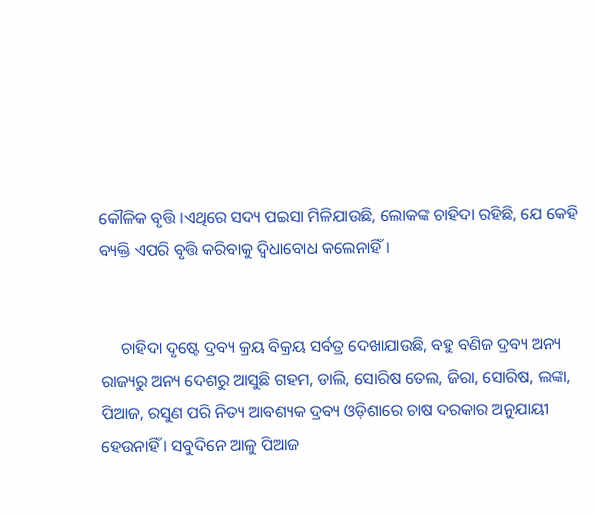କୌଳିକ ବୃତ୍ତି ।ଏଥିରେ ସଦ୍ୟ ପଇସା ମିଳିଯାଉଛି, ଲୋକଙ୍କ ଚାହିଦା ରହିଛି, ଯେ କେହି ବ୍ୟକ୍ତି ଏପରି ବୃତ୍ତି କରିବାକୁ ଦ୍ୱିଧାବୋଧ କଲେନାହିଁ ।


     ଚାହିଦା ଦୃଷ୍ଟେ ଦ୍ରବ୍ୟ କ୍ରୟ ବିକ୍ରୟ ସର୍ବତ୍ର ଦେଖାଯାଉଛି, ବହୁ ବଣିଜ ଦ୍ରବ୍ୟ ଅନ୍ୟ ରାଜ୍ୟରୁ ଅନ୍ୟ ଦେଶରୁ ଆସୁଛି ଗହମ, ଡାଲି, ସୋରିଷ ତେଲ, ଜିରା, ସୋରିଷ, ଲଙ୍କା, ପିଆଜ, ରସୁଣ ପରି ନିତ୍ୟ ଆବଶ୍ୟକ ଦ୍ରବ୍ୟ ଓଡ଼ିଶାରେ ଚାଷ ଦରକାର ଅନୁଯାୟୀ ହେଉନାହିଁ । ସବୁଦିନେ ଆଳୁ ପିଆଜ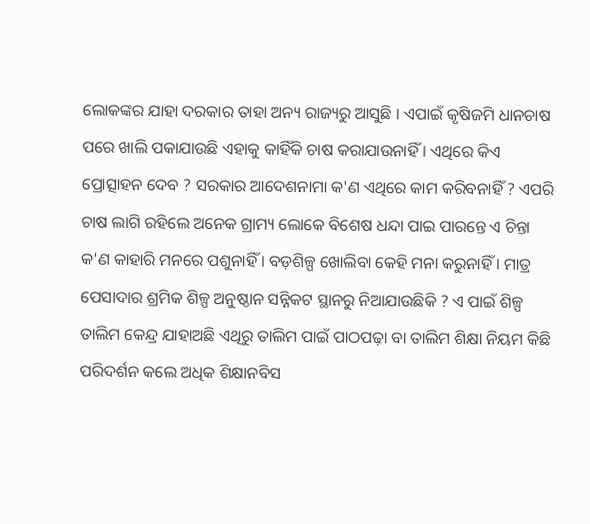ଲୋକଙ୍କର ଯାହା ଦରକାର ତାହା ଅନ୍ୟ ରାଜ୍ୟରୁ ଆସୁଛି । ଏପାଇଁ କୃଷିଜମି ଧାନଚାଷ ପରେ ଖାଲି ପକାଯାଉଛି ଏହାକୁ କାହିଁକି ଚାଷ କରାଯାଉନାହିଁ । ଏଥିରେ କିଏ ପ୍ରୋତ୍ସାହନ ଦେବ ? ସରକାର ଆଦେଶନାମା କ'ଣ ଏଥିରେ କାମ କରିବନାହିଁ ? ଏପରି ଚାଷ ଲାଗି ରହିଲେ ଅନେକ ଗ୍ରାମ୍ୟ ଲୋକେ ବିଶେଷ ଧନ୍ଦା ପାଇ ପାରନ୍ତେ ଏ ଚିନ୍ତା କ'ଣ କାହାରି ମନରେ ପଶୁନାହିଁ । ବଡ଼ଶିଳ୍ପ ଖୋଲିବା କେହି ମନା କରୁନାହିଁ । ମାତ୍ର ପେସାଦାର ଶ୍ରମିକ ଶିଳ୍ପ ଅନୁଷ୍ଠାନ ସନ୍ନିକଟ ସ୍ଥାନରୁ ନିଆଯାଉଛିକି ? ଏ ପାଇଁ ଶିଳ୍ପ ତାଲିମ କେନ୍ଦ୍ର ଯାହାଅଛି ଏଥିରୁ ତାଲିମ ପାଇଁ ପାଠପଢ଼ା ବା ତାଲିମ ଶିକ୍ଷା ନିୟମ କିଛି ପରିଦର୍ଶନ କଲେ ଅଧିକ ଶିକ୍ଷାନବିସ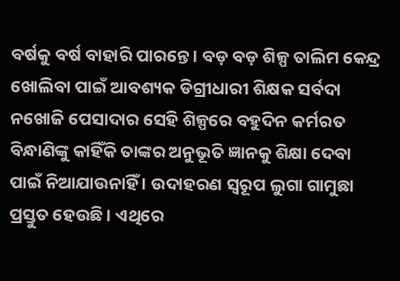ବର୍ଷକୁ ବର୍ଷ ବାହାରି ପାରନ୍ତେ । ବଡ଼ ବଡ଼ ଶିଳ୍ପ ତାଲିମ କେନ୍ଦ୍ର ଖୋଲିବା ପାଇଁ ଆବଶ୍ୟକ ଡିଗ୍ରୀଧାରୀ ଶିକ୍ଷକ ସର୍ବଦା ନଖୋଜି ପେସାଦାର ସେହି ଶିଳ୍ପରେ ବହୁଦିନ କର୍ମରତ ବିନ୍ଧାଣିଙ୍କୁ କାହିଁକି ତାଙ୍କର ଅନୁଭୂତି ଜ୍ଞାନକୁ ଶିକ୍ଷା ଦେବା ପାଇଁ ନିଆଯାଉନାହିଁ । ଉଦାହରଣ ସ୍ୱରୂପ ଲୁଗା ଗାମୁଛା ପ୍ରସ୍ତୁତ ହେଉଛି । ଏଥିରେ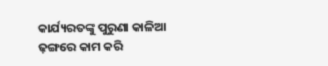କାର୍ଯ୍ୟରତଙ୍କୁ ପୁରୁଣା କାଳିଆ ଢ଼ଙ୍ଗରେ କାମ କରି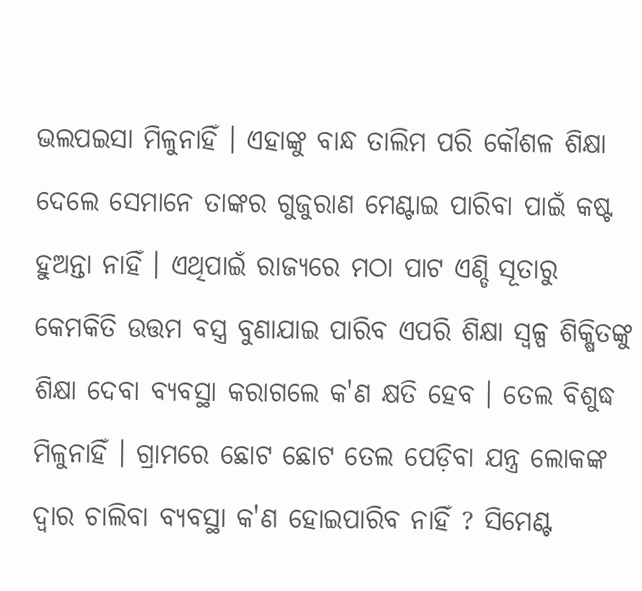ଭଲପଇସା ମିଳୁନାହିଁ । ଏହାଙ୍କୁ ବାନ୍ଧ ତାଲିମ ପରି କୌଶଳ ଶିକ୍ଷା ଦେଲେ ସେମାନେ ତାଙ୍କର ଗୁଜୁରାଣ ମେଣ୍ଟାଇ ପାରିବା ପାଇଁ କଷ୍ଟ ହୁଅନ୍ତା ନାହିଁ । ଏଥିପାଇଁ ରାଜ୍ୟରେ ମଠା ପାଟ ଏଣ୍ଡି ସୂତାରୁ କେମକିତି ଉତ୍ତମ ବସ୍ତ୍ର ବୁଣାଯାଇ ପାରିବ ଏପରି ଶିକ୍ଷା ସ୍ୱଳ୍ପ ଶିକ୍ଷିତଙ୍କୁ ଶିକ୍ଷା ଦେବା ବ୍ୟବସ୍ଥା କରାଗଲେ କ'ଣ କ୍ଷତି ହେବ । ତେଲ ବିଶୁଦ୍ଧ ମିଳୁନାହିଁ । ଗ୍ରାମରେ ଛୋଟ ଛୋଟ ତେଲ ପେଡ଼ିବା ଯନ୍ତ୍ର ଲୋକଙ୍କ ଦ୍ୱାର ଚାଲିବା ବ୍ୟବସ୍ଥା କ'ଣ ହୋଇପାରିବ ନାହିଁ ? ସିମେଣ୍ଟ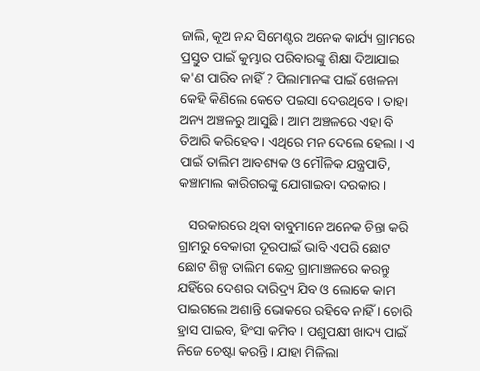ଜାଲି, କୂଅ ନନ୍ଦ ସିମେଣ୍ଟର ଅନେକ କାର୍ଯ୍ୟ ଗ୍ରାମରେ ପ୍ରସ୍ତୁତ ପାଇଁ କୁମ୍ଭାର ପରିବାରଙ୍କୁ ଶିକ୍ଷା ଦିଆଯାଇ କ'ଣ ପାରିବ ନାହିଁ ? ପିଲାମାନଙ୍କ ପାଇଁ ଖେଳନା କେହି କିଣିଲେ କେତେ ପଇସା ଦେଉଥିବେ । ତାହା ଅନ୍ୟ ଅଞ୍ଚଳରୁ ଆସୁଛି । ଆମ ଅଞ୍ଚଳରେ ଏହା ବି ତିଆରି କରିହେବ । ଏଥିରେ ମନ ଦେଲେ ହେଲା । ଏ ପାଇଁ ତାଲିମ ଆବଶ୍ୟକ ଓ ମୌଳିକ ଯନ୍ତ୍ରପାତି, କଞ୍ଚାମାଲ କାରିଗରଙ୍କୁ ଯୋଗାଇବା ଦରକାର ।

   ସରକାରରେ ଥିବା ବାବୁମାନେ ଅନେକ ଚିନ୍ତା କରି ଗ୍ରାମରୁ ବେକାରୀ ଦୂରପାଇଁ ଭାବି ଏପରି ଛୋଟ ଛୋଟ ଶିଳ୍ପ ତାଲିମ କେନ୍ଦ୍ର ଗ୍ରାମାଞ୍ଚଳରେ କରନ୍ତୁ ଯହିଁରେ ଦେଶର ଦାରିଦ୍ର୍ୟ ଯିବ ଓ ଲୋକେ କାମ ପାଇଗଲେ ଅଶାନ୍ତି ଭୋକରେ ରହିବେ ନାହିଁ । ଚୋରି ହ୍ରାସ ପାଇବ, ହିଂସା କମିବ । ପଶୁପକ୍ଷୀ ଖାଦ୍ୟ ପାଇଁ ନିଜେ ଚେଷ୍ଟା କରନ୍ତି । ଯାହା ମିଳିଲା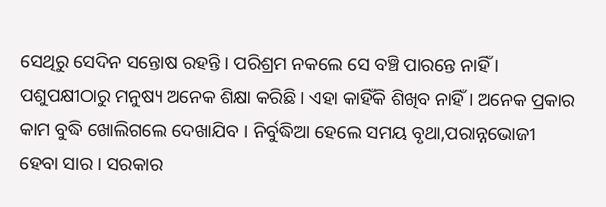ସେଥିରୁ ସେଦିନ ସନ୍ତୋଷ ରହନ୍ତି । ପରିଶ୍ରମ ନକଲେ ସେ ବଞ୍ଚି ପାରନ୍ତେ ନାହିଁ । ପଶୁପକ୍ଷୀଠାରୁ ମନୁଷ୍ୟ ଅନେକ ଶିକ୍ଷା କରିଛି । ଏହା କାହିଁକି ଶିଖିବ ନାହିଁ । ଅନେକ ପ୍ରକାର କାମ ବୁଦ୍ଧି ଖୋଲିଗଲେ ଦେଖାଯିବ । ନିର୍ବୁଦ୍ଧିଆ ହେଲେ ସମୟ ବୃଥା,ପରାନ୍ନଭୋଜୀ ହେବା ସାର । ସରକାର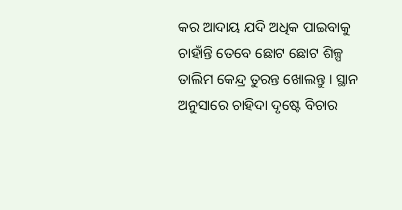କର ଆଦାୟ ଯଦି ଅଧିକ ପାଇବାକୁ ଚାହାଁନ୍ତି ତେବେ ଛୋଟ ଛୋଟ ଶିଳ୍ପ ତାଲିମ କେନ୍ଦ୍ର ତୁରନ୍ତ ଖୋଲନ୍ତୁ । ସ୍ଥାନ ଅନୁସାରେ ଚାହିଦା ଦୃଷ୍ଟେ ବିଚାର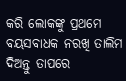କରି ଲୋକଙ୍କୁ ପ୍ରଥମେ ବୟସବାଧକ ନରଖି ତାଲିମ ଦିଅନ୍ତୁ ତାପରେ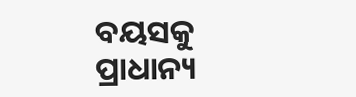ବୟସକୁ ପ୍ରାଧାନ୍ୟ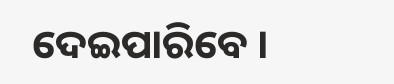ଦେଇପାରିବେ ।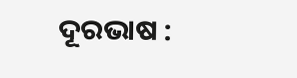ଦୂରଭାଷ :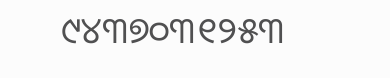୯୪୩୭୦୩୧୨୫୩